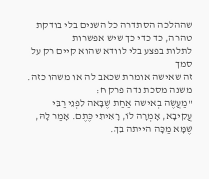שההלכה הסתדרה כל השנים בלי בודקת טהרה, כד כדי כך שיש אפשרות
לתלות בפצע בלי לוודא שהוא קיים רק על סמך
זה שאישה אומרת שכאב לה או משהו כזה.
משנה מסכת נדה פרק ח:
"מַעֲשֶׂה בְאישה אַחַת שֶׁבָּאה לִפְנֵי רַבִּי עֲקִיבָא, אָמְרָה לוֹ, רָאִיתִי כֶּתֶם. אָמַר לָהּ, שֶׁמָּא מַכָּה הייתה בִךְ.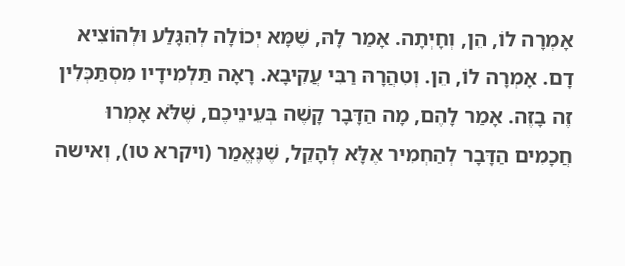אָמְרָה לוֹ, הֵן, וְחָיְתָה. אָמַר לָהּ, שֶׁמָּא יְכוֹלָה לְהִגָּלַע וּלְהוֹצִיא דָם. אָמְרָה לוֹ, הֵן. וְטִהֲרָהּ רַבִּי עֲקִיבָא. רָאָה תַּלְמִידָיו מִסְתַּכְּלִין זֶה בָזֶה. אָמַר לָהֶם, מָה הַדָּבָר קָשֶׁה בְּעֵינֵיכֶם, שֶׁלֹּא אָמְרוּ חֲכָמִים הַדָּבָר לְהַחְמִיר אֶלָּא לְהָקֵל, שֶׁנֶּאֱמַר (ויקרא טו), וְאישה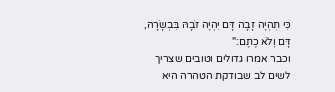כִּי תִהְיֶה זָבָה דָּם יִהְיֶה זֹבָהּ בִּבְשָׂרָהּ, דָּם וְלֹא כֶתֶם:"
וכבר אמרו גדולים וטובים שצריך לשים לב שבודקת הטהרה היא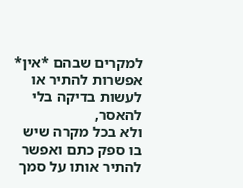למקרים שבהם *אין* אפשרות להתיר או לעשות בדיקה בלי להאסר,
ולא בכל מקרה שיש בו ספק כתם ואפשר להתיר אותו על סמך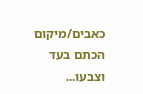כאבים/מיקום הכתם בעד וצבעו...